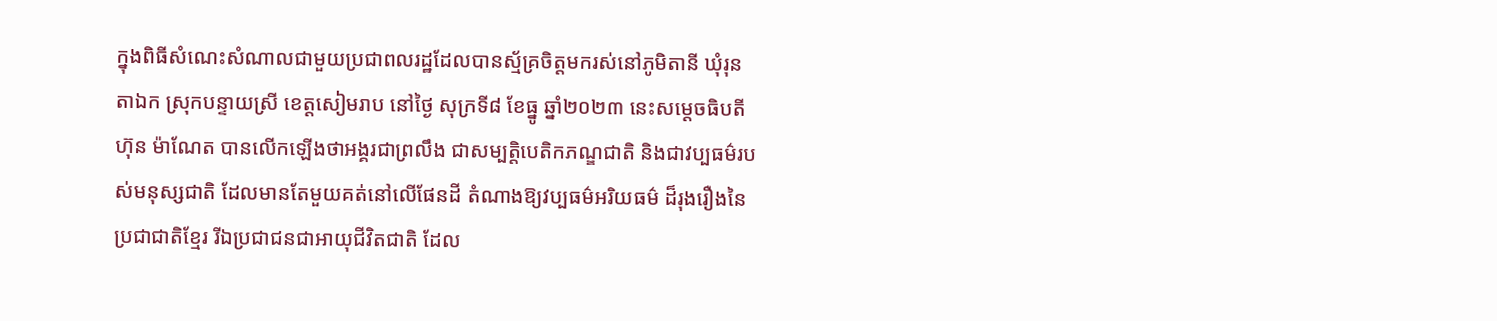ក្នុងពិធីសំណេះសំណាលជាមួយប្រជាពលរដ្ឋដែលបានស្ម័គ្រចិត្តមករស់នៅភូមិតានី ឃុំរុនតាឯក ស្រុកបន្ទាយស្រី ខេត្តសៀមរាប នៅថ្ងៃ សុក្រទី៨ ខែធ្នូ ឆ្នាំ២០២៣ នេះសម្តេចធិបតី ហ៊ុន ម៉ាណែត បានលើកឡើងថាអង្គរជាព្រលឹង ជាសម្បត្តិបេតិកភណ្ឌជាតិ និងជាវប្បធម៌របស់មនុស្សជាតិ ដែលមានតែមួយគត់នៅលើផែនដី តំណាងឱ្យវប្បធម៌អរិយធម៌ ដ៏រុងរឿងនៃប្រជាជាតិខ្មែរ រីឯប្រជាជនជាអាយុជីវិតជាតិ ដែល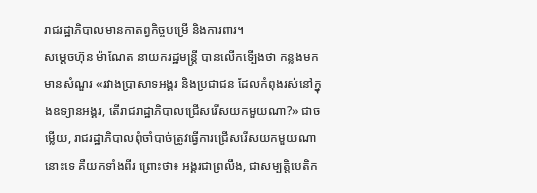រាជរដ្ឋាភិបាលមានកាតព្វកិច្ចបម្រើ និងការពារ។
សម្តេចហ៊ុន ម៉ាណែត នាយករដ្ឋមន្ត្រី បានលើកទើ្បងថា កន្លងមក មានសំណួរ «រវាងប្រាសាទអង្គរ និងប្រជាជន ដែលកំពុងរស់នៅក្នុងឧទ្យានអង្គរ, តើរាជរាដ្ឋាភិបាលជ្រើសរើសយកមួយណា?» ជាចម្លើយ, រាជរដ្ឋាភិបាលពុំចាំបាច់ត្រូវធ្វើការជ្រើសរើសយកមួយណានោះទេ គឺយកទាំងពីរ ព្រោះថា៖ អង្គរជាព្រលឹង, ជាសម្បត្តិបេតិក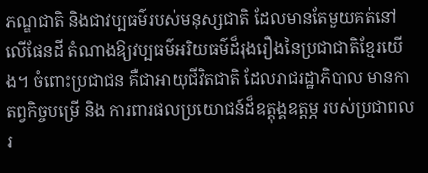ភណ្ឌជាតិ និងជាវប្បធម៌របស់មនុស្សជាតិ ដែលមានតែមួយគត់នៅលើផែនដី តំណាងឱ្យវប្បធម៌អរិយធម៌ដ៏រុងរឿងនៃប្រជាជាតិខ្មែរយើង។ ចំពោះប្រជាជន គឺជាអាយុជីវិតជាតិ ដែលរាជរដ្ឋាភិបាល មានកាតព្វកិច្ចបម្រើ និង ការពារផលប្រយោជន៍ដ៏ឧត្តុង្គឧត្តម្ភ របស់ប្រជាពលរ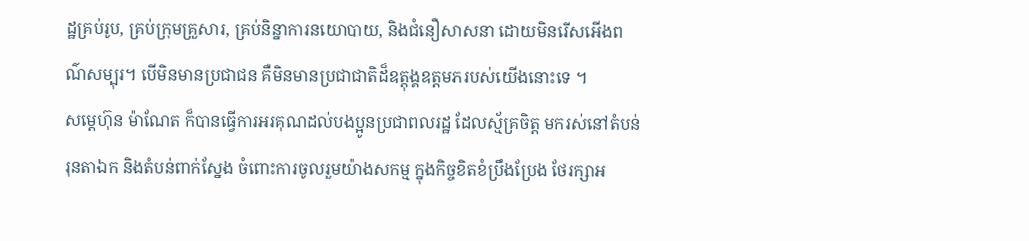ដ្ឋគ្រប់រូប, គ្រប់ក្រុមគ្រួសារ, គ្រប់និន្នាការនយោបាយ, និងជំនឿសាសនា ដោយមិនរើសអើងពណ៌សម្បុរ។ បើមិនមានប្រជាជន គឺមិនមានប្រជាជាតិដ៏ឧត្តុង្គឧត្តមភរបស់យើងនោះទេ ។
សម្តេហ៊ុន ម៉ាណែត ក៏បានធ្វើការអរគុណដល់បងប្អូនប្រជាពលរដ្ឋ ដែលស្ម័គ្រចិត្ត មករស់នៅតំបន់រុនតាឯក និងតំបន់ពាក់ស្នែង ចំពោះការចូលរួមយ៉ាងសកម្ម ក្នុងកិច្ចខិតខំប្រឹងប្រែង ថែរក្សាអ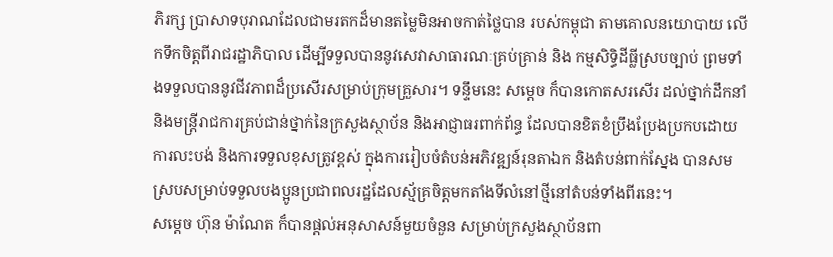ភិរក្ស ប្រាសាទបុរាណដែលជាមរតកដ៏មានតម្លៃមិនអាចកាត់ថ្លៃបាន របស់កម្ពុជា តាមគោលនយោបាយ លើកទឹកចិត្តពីរាជរដ្ឋាភិបាល ដើម្បីទទួលបាននូវសេវាសាធារណៈគ្រប់គ្រាន់ និង កម្មសិទ្ធិដីធ្លីស្របច្បាប់ ព្រមទាំងទទួលបាននូវជីវភាពដ៏ប្រសើរសម្រាប់ក្រុមគ្រួសារ។ ទន្ទឹមនេះ សម្តេច ក៏បានកោតសរសើរ ដល់ថ្នាក់ដឹកនាំ និងមន្រ្តីរាជការគ្រប់ជាន់ថ្នាក់នៃក្រសួងស្ថាប័ន និងអាជ្ញាធរពាក់ព័ន្ធ ដែលបានខិតខំប្រឹងប្រែងប្រកបដោយការលះបង់ និងការទទួលខុសត្រូវខ្ពស់ ក្នុងការរៀបចំតំបន់អភិវឌ្ឍន៍រុនតាឯក និងតំបន់ពាក់ស្នែង បានសមស្របសម្រាប់ទទួលបងប្អូនប្រជាពលរដ្ឋដែលស្ម័គ្រចិត្តមកតាំងទីលំនៅថ្មីនៅតំបន់ទាំងពីរនេះ។
សម្តេច ហ៊ុន ម៉ាណែត ក៏បានផ្តល់អនុសាសន៍មួយចំនួន សម្រាប់ក្រសួងស្ថាប័នពា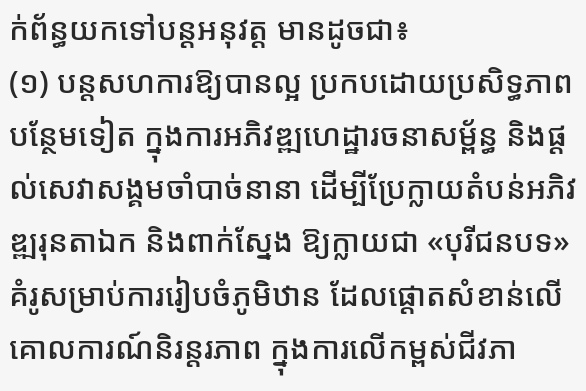ក់ព័ន្ធយកទៅបន្តអនុវត្ត មានដូចជា៖
(១) បន្តសហការឱ្យបានល្អ ប្រកបដោយប្រសិទ្ធភាពបន្ថែមទៀត ក្នុងការអភិវឌ្ឍហេដ្ឋារចនាសម្ព័ន្ធ និងផ្តល់សេវាសង្គមចាំបាច់នានា ដើម្បីប្រែក្លាយតំបន់អភិវឌ្ឍរុនតាឯក និងពាក់ស្នែង ឱ្យក្លាយជា «បុរីជនបទ» គំរូសម្រាប់ការរៀបចំភូមិឋាន ដែលផ្តោតសំខាន់លើគោលការណ៍និរន្តរភាព ក្នុងការលើកម្ពស់ជីវភា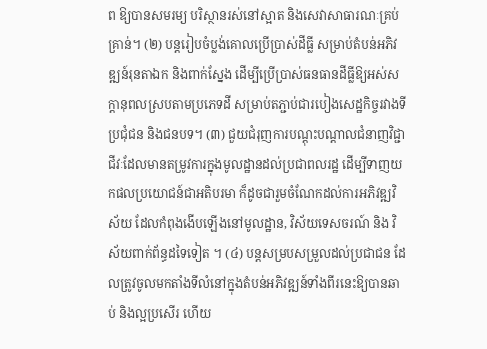ព ឱ្យបានសមរម្យ បរិស្ថានរស់នៅស្អាត និងសេវាសាធារណៈគ្រប់គ្រាន់។ (២) បន្តរៀបចំប្លង់គោលប្រើប្រាស់ដីធ្លី សម្រាប់តំបន់អភិវឌ្ឍន៍រុនតាឯក និងពាក់ស្នែង ដើម្បីប្រើប្រាស់ធនធានដីធ្លីឱ្យអស់សក្តានុពលស្របតាមប្រភេទដី សម្រាប់តភ្ជាប់ជារបៀងសេដ្ឋកិច្ចរវាងទីប្រជុំជន និងជនបទ។ (៣) ជួយជំរុញការបណ្តុះបណ្តាលជំនាញវិជ្ជាជីវៈដែលមានតម្រូវការក្នុងមូលដ្ឋានដល់ប្រជាពលរដ្ឋ ដើម្បីទាញយកផលប្រយោជន៍ជាអតិបរមា ក៏ដូចជារួមចំណែកដល់ការអភិវឌ្ឍវិស័យ ដែលកំពុងងើបឡើងនៅមូលដ្ឋាន, វិស័យទេសចរណ៍ និង វិស័យពាក់ព័ន្ធដទៃទៀត ។ (៤) បន្តសម្របសម្រួលដល់ប្រជាជន ដែលត្រូវចូលមកតាំងទីលំនៅក្នុងតំបន់អភិវឌ្ឍន៍ទាំងពីរនេះឱ្យបានឆាប់ និងល្អប្រសើរ ហើយ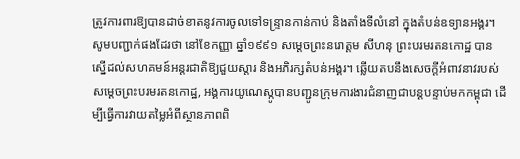ត្រូវការពារឱ្យបានដាច់ខាតនូវការចូលទៅទន្ទ្រានកាន់កាប់ និងតាំងទីលំនៅ ក្នុងតំបន់ឧទ្យានអង្គរ។
សូមបញ្ជាក់ផងដែរថា នៅខែកញ្ញា ឆ្នាំ១៩៩១ សម្តេចព្រះនរោត្តម សីហនុ ព្រះបរមរតនកោដ្ឋ បានស្នើដល់សហគមន៍អន្តរជាតិឱ្យជួយស្តារ និងអភិរក្សតំបន់អង្គរ។ ឆ្លើយតបនឹងសេចក្តីអំពាវនាវរបស់សម្តេចព្រះបរមរតនកោដ្ឋ, អង្គការយូណេស្កូបានបញ្ជូនក្រុមការងារជំនាញជាបន្តបន្ទាប់មកកម្ពុជា ដើម្បីធ្វើការវាយតម្លៃអំពីស្ថានភាពពិ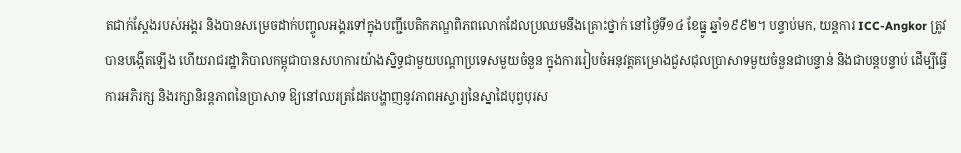តជាក់ស្តែងរបស់អង្គរ និងបានសម្រេចដាក់បញ្ចូលអង្គរទៅក្នុងបញ្ជីបេតិកភណ្ឌពិភពលោកដែលប្រឈមនឹងគ្រោះថ្នាក់ នៅថ្ងៃទី១៤ ខែធ្នូ ឆ្នាំ១៩៩២។ បន្ទាប់មក, យន្តការ ICC-Angkor ត្រូវបានបង្កើតឡើង ហើយរាជរដ្ឋាភិបាលកម្ពុជាបានសហការយ៉ាងស្និទ្ធជាមួយបណ្តាប្រទេសមួយចំនួន ក្នុងការរៀបចំអនុវត្តគម្រោងជួសជុលប្រាសាទមួយចំនួនជាបន្ទាន់ និងជាបន្តបន្ទាប់ ដើម្បីធ្វើការអភិរក្ស និងរក្សានិរន្តភាពនៃប្រាសាទ ឱ្យនៅឈរត្រដែតបង្ហាញនូវភាពអស្ចារ្យនៃស្នាដៃបុព្វបុរស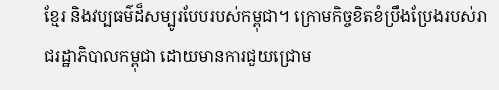ខ្មែរ និងវប្បធម៌ដ៏សម្បូរបែបរបស់កម្ពុជា។ ក្រោមកិច្ចខិតខំប្រឹងប្រែងរបស់រាជរដ្ឋាភិបាលកម្ពុជា ដោយមានការជួយជ្រោម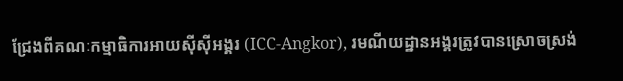ជ្រែងពីគណៈកម្មាធិការអាយស៊ីស៊ីអង្គរ (ICC-Angkor), រមណីយដ្ឋានអង្គរត្រូវបានស្រោចស្រង់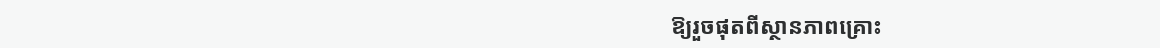ឱ្យរួចផុតពីស្ថានភាពគ្រោះ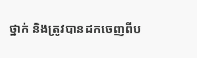ថ្នាក់ និងត្រូវបានដកចេញពីប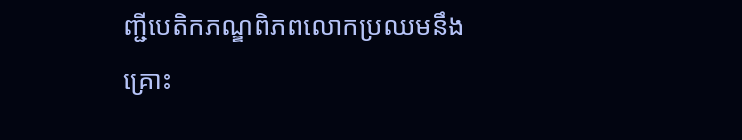ញ្ជីបេតិកភណ្ឌពិភពលោកប្រឈមនឹងគ្រោះ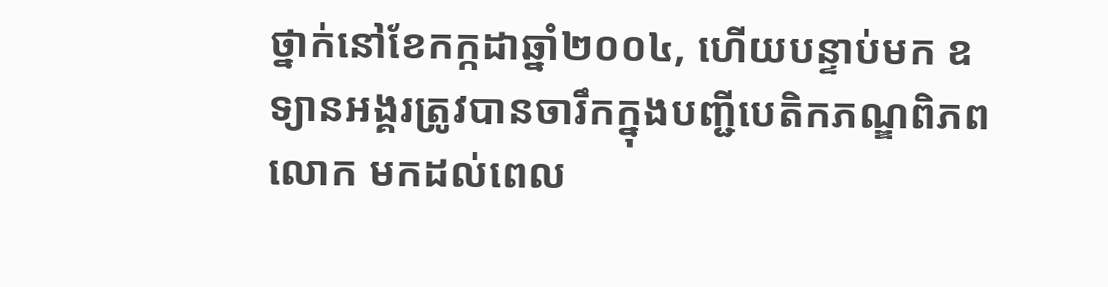ថ្នាក់នៅខែកក្កដាឆ្នាំ២០០៤, ហើយបន្ទាប់មក ឧទ្យានអង្គរត្រូវបានចារឹកក្នុងបញ្ជីបេតិកភណ្ឌពិភពលោក មកដល់ពេល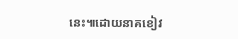នេះ៕ដោយនាគខៀវ